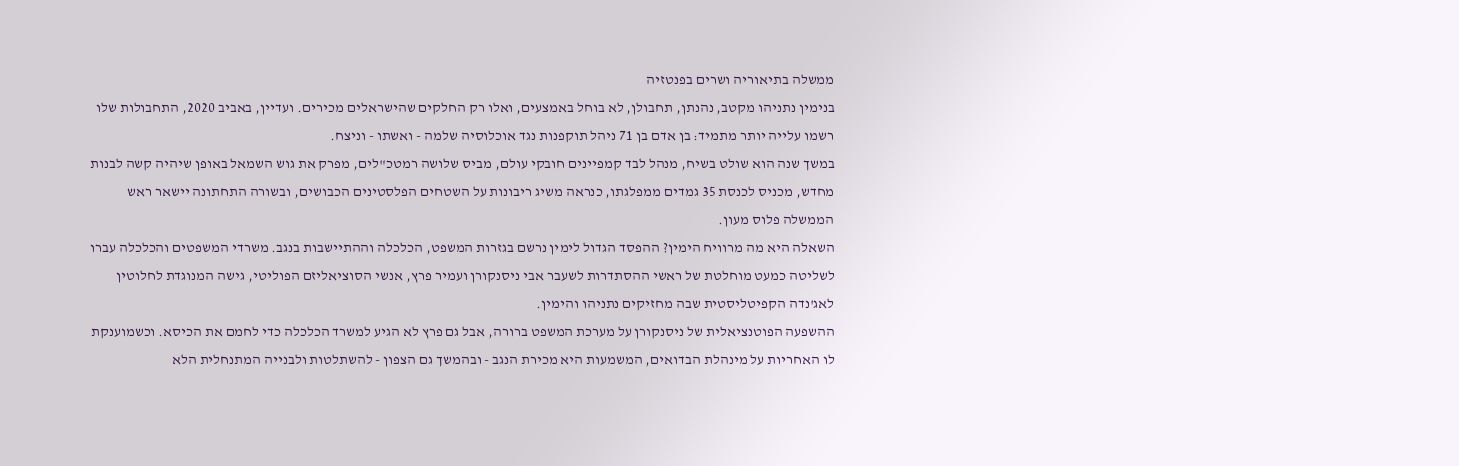ממשלה בתיאוריה ושרים בפנטזיה
בנימין נתניהו מקטב, נהנתן, תחבולן, לא בוחל באמצעים, ואלו רק החלקים שהישראלים מכירים. ועדיין, באביב 2020, התחבולות שלו רשמו עלייה יותר מתמיד: בן אדם בן 71 ניהל תוקפנות נגד אוכלוסיה שלמה - ואשתו - וניצח.
במשך שנה הוא שולט בשיח, מנהל לבד קמפיינים חובקי עולם, מביס שלושה רמטכ"לים, מפרק את גוש השמאל באופן שיהיה קשה לבנות מחדש, מכניס לכנסת 35 גמדים ממפלגתו, כנראה משיג ריבונות על השטחים הפלסטינים הכבושים, ובשורה התחתונה יישאר ראש הממשלה פלוס מעון.
השאלה היא מה מרוויח הימין? ההפסד הגדול לימין נרשם בגזרות המשפט, הכלכלה וההתיישבות בנגב. משרדי המשפטים והכלכלה עברו לשליטה כמעט מוחלטת של ראשי ההסתדרות לשעבר אבי ניסנקורן ועמיר פרץ, אנשי הסוציאליזם הפוליטי, גישה המנוגדת לחלוטין לאג'נדה הקפיטליסטית שבה מחזיקים נתניהו והימין.
ההשפעה הפוטנציאלית של ניסנקורן על מערכת המשפט ברורה, אבל גם פרץ לא הגיע למשרד הכלכלה כדי לחמם את הכיסא. וכשמוענקת לו האחריות על מינהלת הבדואים, המשמעות היא מכירת הנגב - ובהמשך גם הצפון - להשתלטות ולבנייה המתנחלית הלא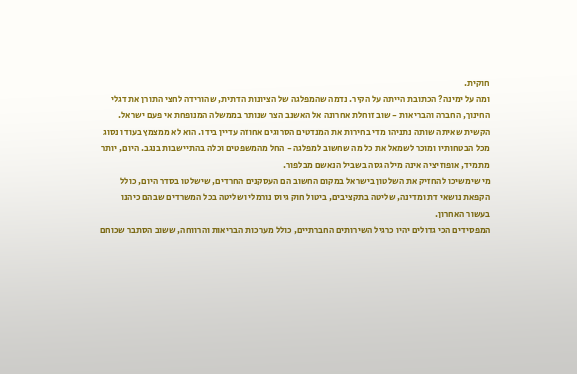חוקית.
ומה על ימינה? הכתובת הייתה על הקיר. נדמה שהמפלגה של הציונות הדתית, שהורידה לחצי התורן את דגלי החינוך, החברה והבריאות - שוב זוחלת אחרונה אל האשנב הצר שנותר בממשלה המנופחת אי פעם ישראל.
הקשית שאיתה שותה נתניהו מדי בחירות את המנדטים הסרוגים אחוזה עדיין בידו. הוא לא ממצמץ בעודו נסוג מכל הבטחותיו ומוכר לשמאל את כל מה שחשוב למפלגה - החל מהמשפטים וכלה בהתיישבות בנגב. היום, יותר מתמיד, אופוזיציה אינה מילה גסה בשביל הנאשם מבלפור.
מי שימשיכו להחזיק את השלטון בישראל במקום החשוב הם העסקנים החרדים, שישלטו בסדר היום, כולל הקפאת נושאי דת ומדינה, שליטה בתקציבים, ביטול חוק גיוס נורמלי ושליטה בכל המשרדים שבהם כיהנו בעשור האחרון.
המפסידים הכי גדולים יהיו כרגיל השירותים החברתיים, כולל מערכות הבריאות והרווחה, ששוב הסתבר שכוחם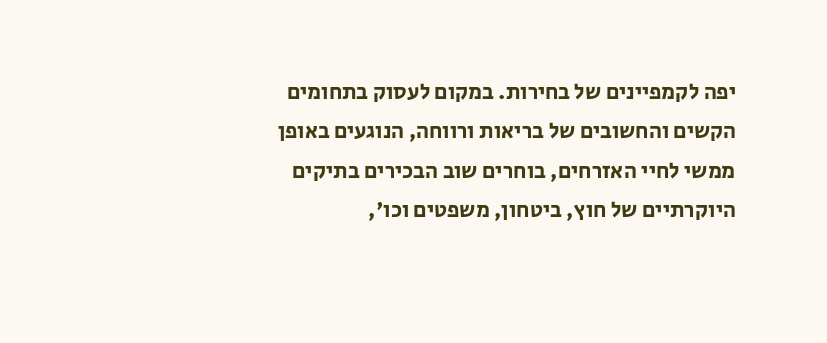יפה לקמפיינים של בחירות. במקום לעסוק בתחומים הקשים והחשובים של בריאות ורווחה, הנוגעים באופן ממשי לחיי האזרחים, בוחרים שוב הבכירים בתיקים היוקרתיים של חוץ, ביטחון, משפטים וכו',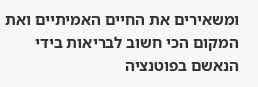ומשאירים את החיים האמיתיים ואת המקום הכי חשוב לבריאות בידי הנאשם בפוטנציה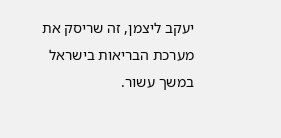יעקב ליצמן, זה שריסק את מערכת הבריאות בישראל במשך עשור.